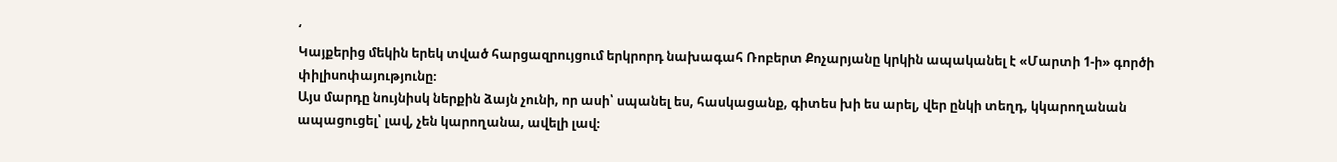‘
Կայքերից մեկին երեկ տված հարցազրույցում երկրորդ նախագահ Ռոբերտ Քոչարյանը կրկին ապականել է «Մարտի 1-ի» գործի փիլիսոփայությունը։
Այս մարդը նույնիսկ ներքին ձայն չունի, որ ասի՝ սպանել ես, հասկացանք, գիտես խի ես արել, վեր ընկի տեղդ, կկարողանան ապացուցել՝ լավ, չեն կարողանա, ավելի լավ։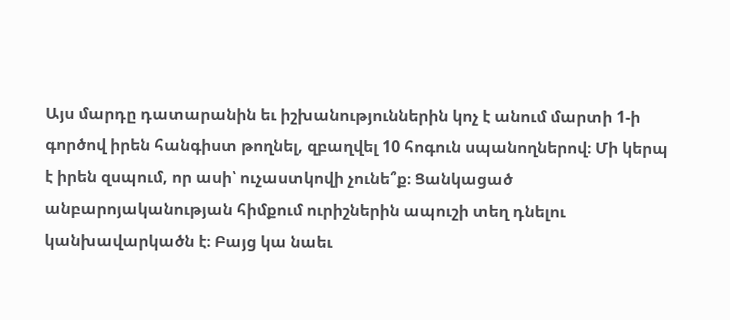Այս մարդը դատարանին եւ իշխանություններին կոչ է անում մարտի 1-ի գործով իրեն հանգիստ թողնել, զբաղվել 10 հոգուն սպանողներով։ Մի կերպ է իրեն զսպում, որ ասի՝ ուչաստկովի չունե՞ք։ Ցանկացած անբարոյականության հիմքում ուրիշներին ապուշի տեղ դնելու կանխավարկածն է։ Բայց կա նաեւ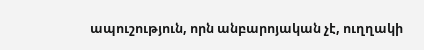ապուշություն, որն անբարոյական չէ, ուղղակի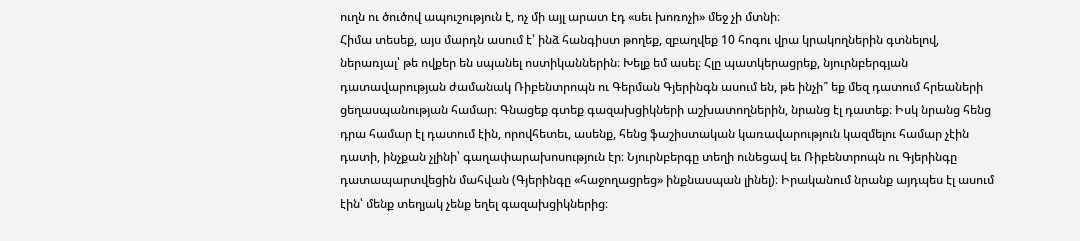ուղն ու ծուծով ապուշություն է, ոչ մի այլ արատ էդ «սեւ խոռոչի» մեջ չի մտնի։
Հիմա տեսեք, այս մարդն ասում է՝ ինձ հանգիստ թողեք, զբաղվեք 10 հոգու վրա կրակողներին գտնելով, ներառյալ՝ թե ովքեր են սպանել ոստիկաններին։ Խելք եմ ասել։ Հլը պատկերացրեք, նյուրնբերգյան դատավարության ժամանակ Ռիբենտրոպն ու Գերման Գյերինգն ասում են, թե ինչի՞ եք մեզ դատում հրեաների ցեղասպանության համար։ Գնացեք գտեք գազախցիկների աշխատողներին, նրանց էլ դատեք։ Իսկ նրանց հենց դրա համար էլ դատում էին, որովհետեւ, ասենք, հենց ֆաշիստական կառավարություն կազմելու համար չէին դատի, ինչքան չլինի՝ գաղափարախոսություն էր։ Նյուրնբերգը տեղի ունեցավ եւ Ռիբենտրոպն ու Գյերինգը դատապարտվեցին մահվան (Գյերինգը «հաջողացրեց» ինքնասպան լինել)։ Իրականում նրանք այդպես էլ ասում էին՝ մենք տեղյակ չենք եղել գազախցիկներից։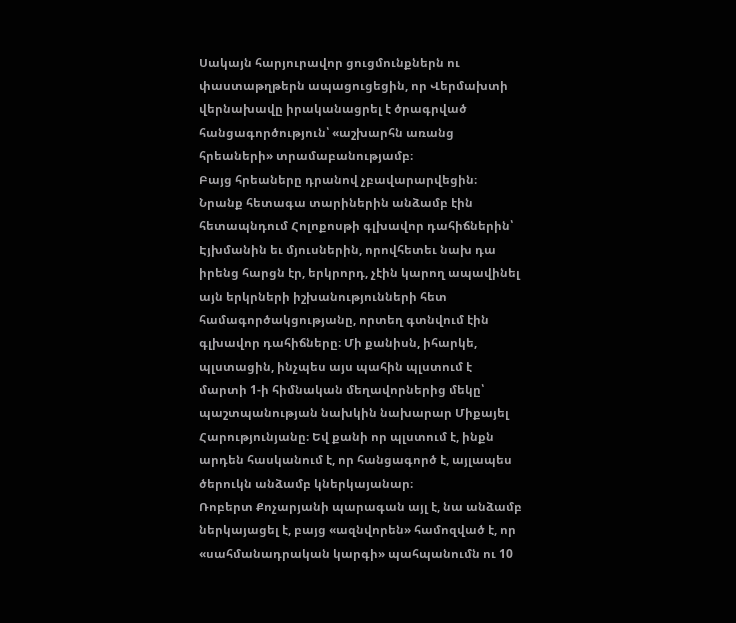Սակայն հարյուրավոր ցուցմունքներն ու փաստաթղթերն ապացուցեցին, որ Վերմախտի վերնախավը իրականացրել է ծրագրված հանցագործություն՝ «աշխարհն առանց հրեաների» տրամաբանությամբ։
Բայց հրեաները դրանով չբավարարվեցին։ Նրանք հետագա տարիներին անձամբ էին հետապնդում Հոլոքոսթի գլխավոր դահիճներին՝ Էյխմանին եւ մյուսներին, որովհետեւ նախ դա իրենց հարցն էր, երկրորդ, չէին կարող ապավինել այն երկրների իշխանությունների հետ համագործակցությանը, որտեղ գտնվում էին գլխավոր դահիճները։ Մի քանիսն, իհարկե, պլստացին, ինչպես այս պահին պլստում է մարտի 1-ի հիմնական մեղավորներից մեկը՝ պաշտպանության նախկին նախարար Միքայել Հարությունյանը։ Եվ քանի որ պլստում է, ինքն արդեն հասկանում է, որ հանցագործ է, այլապես ծերուկն անձամբ կներկայանար։
Ռոբերտ Քոչարյանի պարագան այլ է, նա անձամբ ներկայացել է, բայց «ազնվորեն» համոզված է, որ «սահմանադրական կարգի» պահպանումն ու 10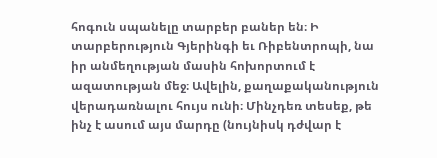հոգուն սպանելը տարբեր բաներ են։ Ի տարբերություն Գյերինգի եւ Ռիբենտրոպի, նա իր անմեղության մասին հոխորտում է ազատության մեջ։ Ավելին, քաղաքականություն վերադառնալու հույս ունի։ Մինչդեռ տեսեք, թե ինչ է ասում այս մարդը (նույնիսկ դժվար է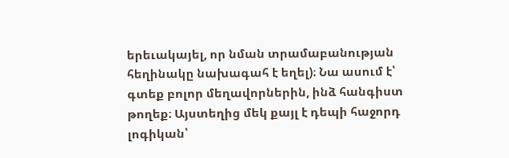երեւակայել, որ նման տրամաբանության հեղինակը նախագահ է եղել)։ Նա ասում է՝ գտեք բոլոր մեղավորներին, ինձ հանգիստ թողեք։ Այստեղից մեկ քայլ է դեպի հաջորդ լոգիկան՝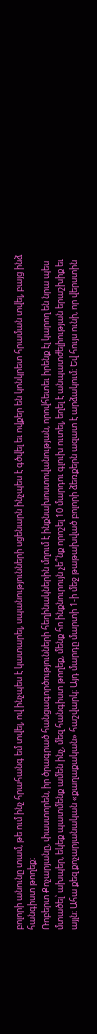բոլորի անունը տամ, թե ում ինչ հրահանգ եմ տվել, ով ինչպես է կատարել, սպանությունների սցենարն ինչպես է գծվել եւ ովքեր են կոնկրետ հրաման տվել, բայց ինձ հանգիստ թողեք։
Ռոբերտ Քոչարյանը, փաստորեն, իր ծրագրած հանցագործությունների հեղինակներին մղում է ինքնախոստովանության, որովհետեւ իրենք էլ կարող են նրա պես մտածել՝ ախպեր, եկեք պատմենք ամեն ինչ, մեզ հանգիստ թողեք, մենք հո ինքնուրույն չե՞նք որոշել 10 մարդու գլուխ ուտել, եղել է անպատժելիության երաշխիք եւ այլն։ Ահա քեզ քոչարյանական «քաղաքական» հաշվարկ։ Այդ մարդը մարտի 1-ի մեջ թաթախված բոլորի ձեռքերն ազատ է արձակում։ Եվ հույս ունի, որ վերստին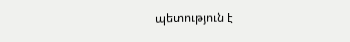պետություն է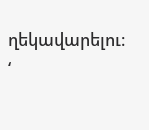ղեկավարելու։
‘